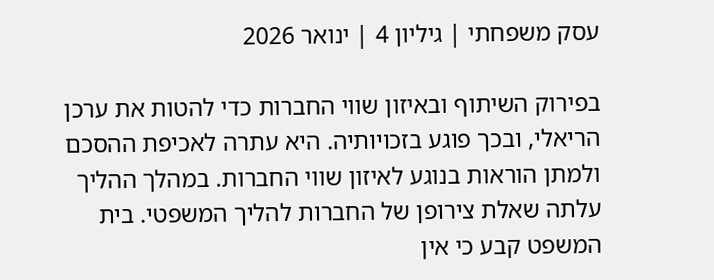עסק משפחתי | גיליון 4 | ינואר 2026

בפירוק השיתוף ובאיזון שווי החברות כדי להטות את ערכן הריאלי, ובכך פוגע בזכויותיה. היא עתרה לאכיפת ההסכם ולמתן הוראות בנוגע לאיזון שווי החברות. במהלך ההליך עלתה שאלת צירופן של החברות להליך המשפטי. בית המשפט קבע כי אין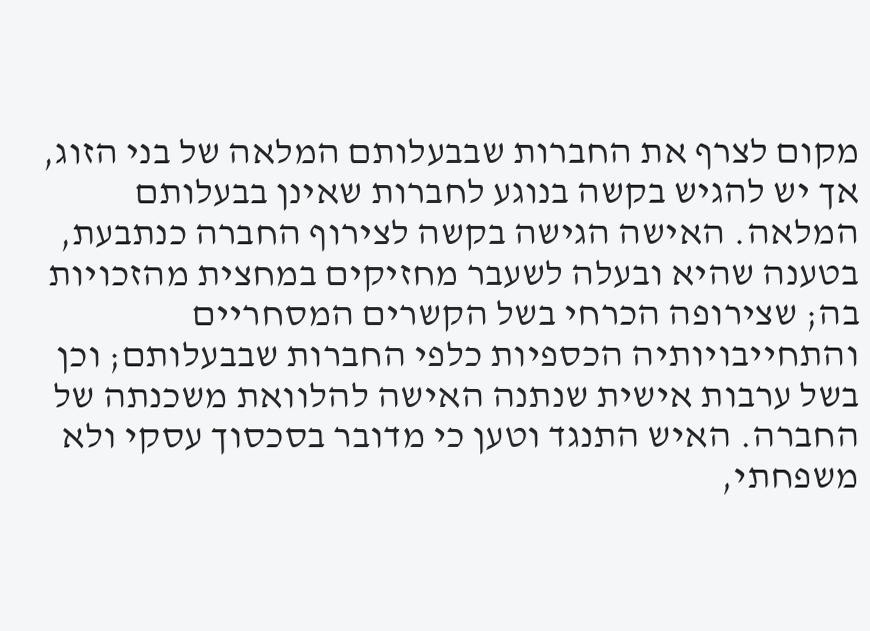מקום לצרף את החברות שבבעלותם המלאה של בני הזוג, אך יש להגיש בקשה בנוגע לחברות שאינן בבעלותם המלאה. האישה הגישה בקשה לצירוף החברה כנתבעת, בטענה שהיא ובעלה לשעבר מחזיקים במחצית מהזכויות בה; שצירופה הכרחי בשל הקשרים המסחריים והתחייבויותיה הכספיות כלפי החברות שבבעלותם; וכן בשל ערבות אישית שנתנה האישה להלוואת משכנתה של החברה. האיש התנגד וטען כי מדובר בסכסוך עסקי ולא משפחתי,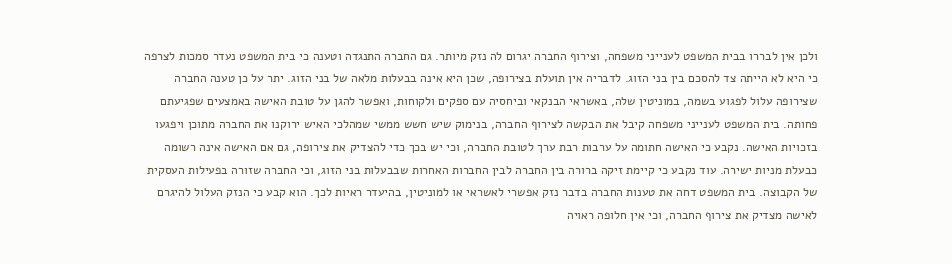ולכן אין לבררו בבית המשפט לענייני משפחה, וצירוף החברה יגרום לה נזק מיותר. גם החברה התנגדה וטענה כי בית המשפט נעדר סמכות לצרפה כי היא לא הייתה צד להסכם בין בני הזוג. לדבריה אין תועלת בצירופה, שכן היא אינה בבעלות מלאה של בני הזוג. יתר על כן טענה החברה שצירופה עלול לפגוע בשמה, במוניטין שלה, באשראי הבנקאי וביחסיה עם ספקים ולקוחות, ואפשר להגן על טובת האישה באמצעים שפגיעתם פחותה. בית המשפט לענייני משפחה קיבל את הבקשה לצירוף החברה, בנימוק שיש חשש ממשי שמהלכי האיש ירוקנו את החברה מתוכן ויפגעו בזכויות האישה. נקבע כי האישה חתומה על ערבות רבת ערך לטובת החברה, וכי יש בכך כדי להצדיק את צירופה, גם אם האישה אינה רשומה כבעלת מניות ישירה. עוד נקבע כי קיימת זיקה ברורה בין החברה לבין החברות האחרות שבבעלות בני הזוג, וכי החברה שזורה בפעילות העסקית של הקבוצה. בית המשפט דחה את טענות החברה בדבר נזק אפשרי לאשראי או למוניטין, בהיעדר ראיות לכך. הוא קבע כי הנזק העלול להיגרם לאישה מצדיק את צירוף החברה, וכי אין חלופה ראויה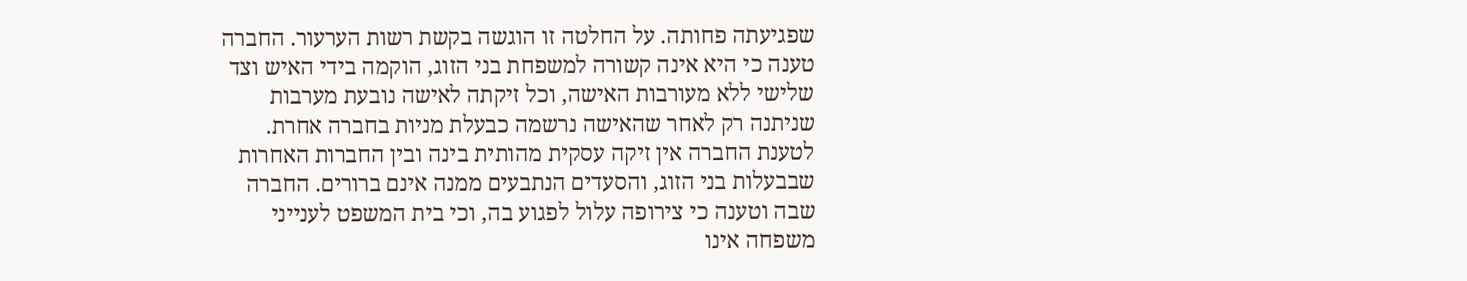שפגיעתה פחותה. על החלטה זו הוגשה בקשת רשות הערעור. החברה טענה כי היא אינה קשורה למשפחת בני הזוג, הוקמה בידי האיש וצד שלישי ללא מעורבות האישה, וכל זיקתה לאישה נובעת מערבות שניתנה רק לאחר שהאישה נרשמה כבעלת מניות בחברה אחרת. לטענת החברה אין זיקה עסקית מהותית בינה ובין החברות האחרות שבבעלות בני הזוג, והסעדים הנתבעים ממנה אינם ברורים. החברה שבה וטענה כי צירופה עלול לפגוע בה, וכי בית המשפט לענייני משפחה אינו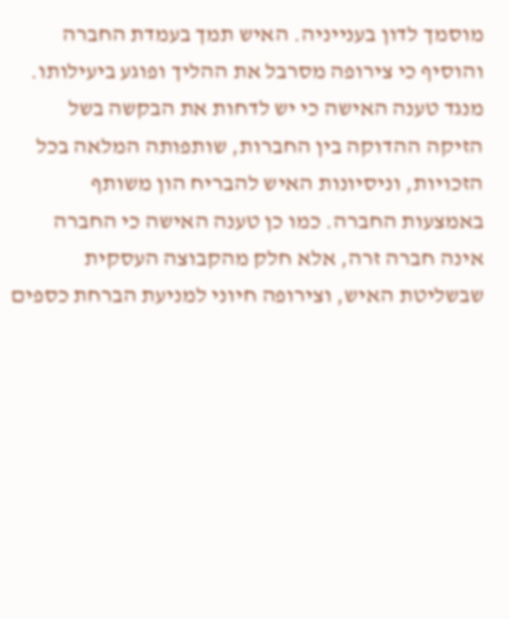מוסמך לדון בענייניה. האיש תמך בעמדת החברה והוסיף כי צירופה מסרבל את ההליך ופוגע ביעילותו. מנגד טענה האישה כי יש לדחות את הבקשה בשל הזיקה ההדוקה בין החברות, שותפותה המלאה בכל הזכויות, וניסיונות האיש להבריח הון משותף באמצעות החברה. כמו כן טענה האישה כי החברה אינה חברה זרה, אלא חלק מהקבוצה העסקית שבשליטת האיש, וצירופה חיוני למניעת הברחת כספים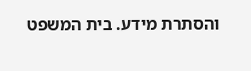והסתרת מידע. בית המשפט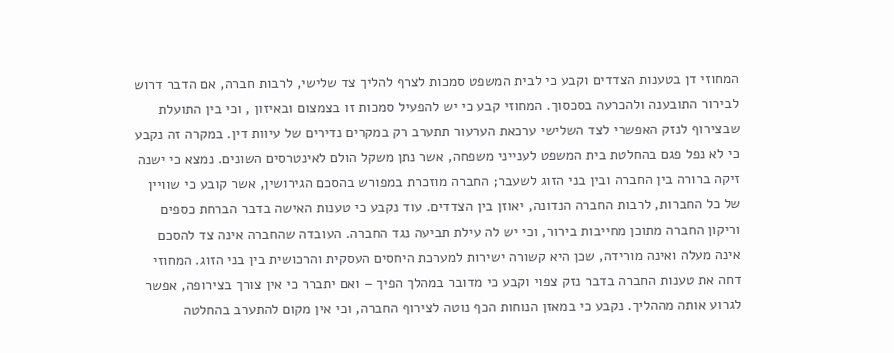המחוזי דן בטענות הצדדים וקבע כי לבית המשפט סמכות לצרף להליך צד שלישי, לרבות חברה, אם הדבר דרוש לבירור התובענה ולהכרעה בסכסוך. המחוזי קבע כי יש להפעיל סמכות זו בצמצום ובאיזון , וכי בין התועלת שבצירוף לנזק האפשרי לצד השלישי ערכאת הערעור תתערב רק במקרים נדירים של עיוות דין. במקרה זה נקבע כי לא נפל פגם בהחלטת בית המשפט לענייני משפחה, אשר נתן משקל הולם לאינטרסים השונים. נמצא כי ישנה זיקה ברורה בין החברה ובין בני הזוג לשעבר; החברה מוזכרת במפורש בהסכם הגירושין, אשר קובע כי שוויין של כל החברות, לרבות החברה הנדונה, יאוזן בין הצדדים. עוד נקבע כי טענות האישה בדבר הברחת כספים וריקון החברה מתוכן מחייבות בירור, וכי יש לה עילת תביעה נגד החברה. העובדה שהחברה אינה צד להסכם אינה מעלה ואינה מורידה, שכן היא קשורה ישירות למערכת היחסים העסקית והרכושית בין בני הזוג. המחוזי דחה את טענות החברה בדבר נזק צפוי וקבע כי מדובר במהלך הפיך – ואם יתברר כי אין צורך בצירופה, אפשר לגרוע אותה מההליך. נקבע כי במאזן הנוחות הכף נוטה לצירוף החברה, וכי אין מקום להתערב בהחלטה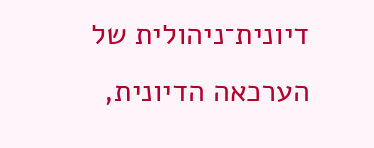דיונית־ניהולית של הערכאה הדיונית,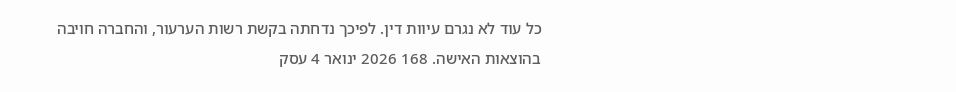כל עוד לא נגרם עיוות דין. לפיכך נדחתה בקשת רשות הערעור, והחברה חויבה בהוצאות האישה. 168 2026 ינואר 4 עסק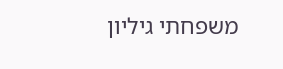משפחתי גיליון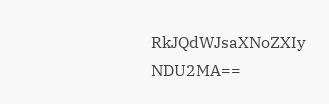RkJQdWJsaXNoZXIy NDU2MA==